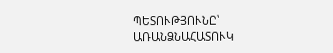ՊԵՏՈՒԹՅՈՒՆԸ՝ ԱՌԱՆՁՆԱՀԱՏՈՒԿ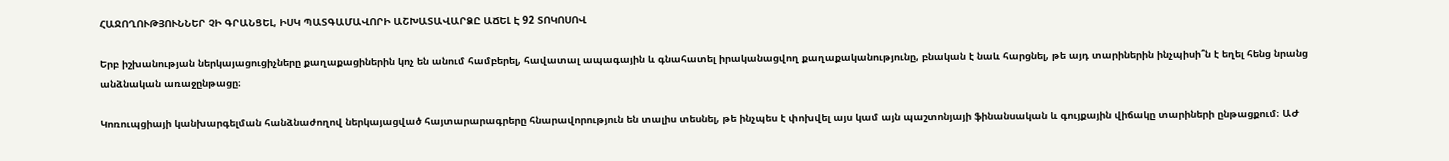ՀԱՋՈՂՈՒԹՅՈՒՆՆԵՐ ՉԻ ԳՐԱՆՑԵԼ, ԻՍԿ ՊԱՏԳԱՄԱՎՈՐԻ ԱՇԽԱՏԱՎԱՐՁԸ ԱՃԵԼ Է 92 ՏՈԿՈՍՈՎ

Երբ իշխանության ներկայացուցիչները քաղաքացիներին կոչ են անում համբերել, հավատալ ապագային և գնահատել իրականացվող քաղաքականությունը, բնական է նաև հարցնել, թե այդ տարիներին ինչպիսի՞ն է եղել հենց նրանց անձնական առաջընթացը։

Կոռուպցիայի կանխարգելման հանձնաժողով ներկայացված հայտարարագրերը հնարավորություն են տալիս տեսնել, թե ինչպես է փոխվել այս կամ այն պաշտոնյայի ֆինանսական և գույքային վիճակը տարիների ընթացքում։ ԱԺ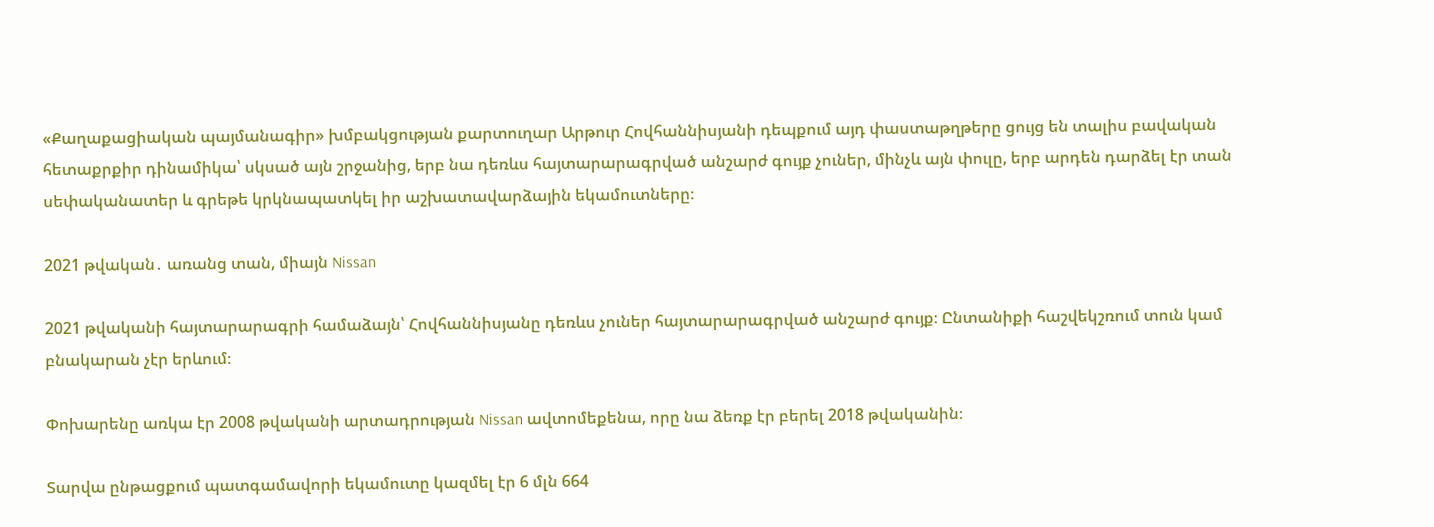«Քաղաքացիական պայմանագիր» խմբակցության քարտուղար Արթուր Հովհաննիսյանի դեպքում այդ փաստաթղթերը ցույց են տալիս բավական հետաքրքիր դինամիկա՝ սկսած այն շրջանից, երբ նա դեռևս հայտարարագրված անշարժ գույք չուներ, մինչև այն փուլը, երբ արդեն դարձել էր տան սեփականատեր և գրեթե կրկնապատկել իր աշխատավարձային եկամուտները։

2021 թվական․ առանց տան, միայն Nissan

2021 թվականի հայտարարագրի համաձայն՝ Հովհաննիսյանը դեռևս չուներ հայտարարագրված անշարժ գույք։ Ընտանիքի հաշվեկշռում տուն կամ բնակարան չէր երևում։

Փոխարենը առկա էր 2008 թվականի արտադրության Nissan ավտոմեքենա, որը նա ձեռք էր բերել 2018 թվականին։

Տարվա ընթացքում պատգամավորի եկամուտը կազմել էր 6 մլն 664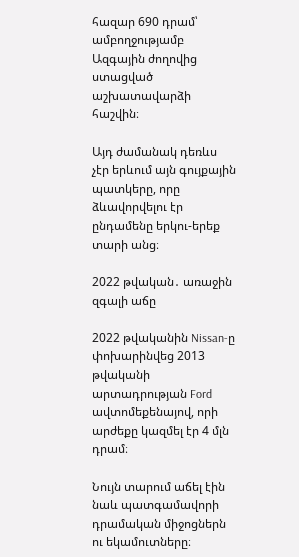հազար 690 դրամ՝ ամբողջությամբ Ազգային ժողովից ստացված աշխատավարձի հաշվին։

Այդ ժամանակ դեռևս չէր երևում այն գույքային պատկերը, որը ձևավորվելու էր ընդամենը երկու-երեք տարի անց։

2022 թվական․ առաջին զգալի աճը

2022 թվականին Nissan-ը փոխարինվեց 2013 թվականի արտադրության Ford ավտոմեքենայով, որի արժեքը կազմել էր 4 մլն դրամ։

Նույն տարում աճել էին նաև պատգամավորի դրամական միջոցներն ու եկամուտները։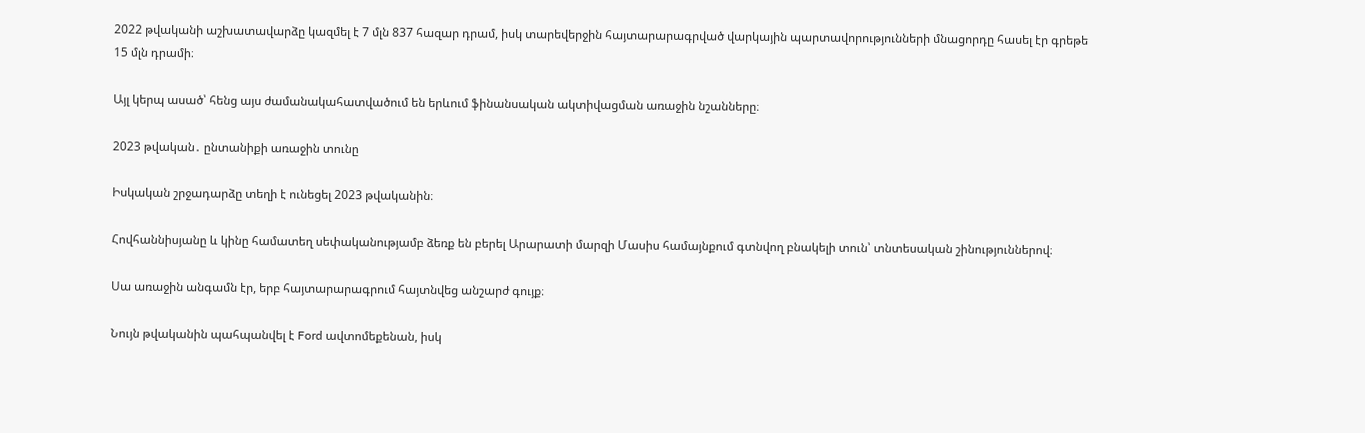2022 թվականի աշխատավարձը կազմել է 7 մլն 837 հազար դրամ, իսկ տարեվերջին հայտարարագրված վարկային պարտավորությունների մնացորդը հասել էր գրեթե 15 մլն դրամի։

Այլ կերպ ասած՝ հենց այս ժամանակահատվածում են երևում ֆինանսական ակտիվացման առաջին նշանները։

2023 թվական․ ընտանիքի առաջին տունը

Իսկական շրջադարձը տեղի է ունեցել 2023 թվականին։

Հովհաննիսյանը և կինը համատեղ սեփականությամբ ձեռք են բերել Արարատի մարզի Մասիս համայնքում գտնվող բնակելի տուն՝ տնտեսական շինություններով։

Սա առաջին անգամն էր, երբ հայտարարագրում հայտնվեց անշարժ գույք։

Նույն թվականին պահպանվել է Ford ավտոմեքենան, իսկ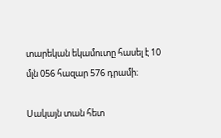տարեկան եկամուտը հասել է 10 մլն 056 հազար 576 դրամի։

Սակայն տան հետ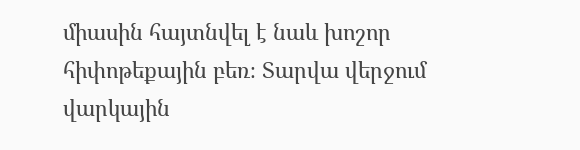միասին հայտնվել է նաև խոշոր հիփոթեքային բեռ։ Տարվա վերջում վարկային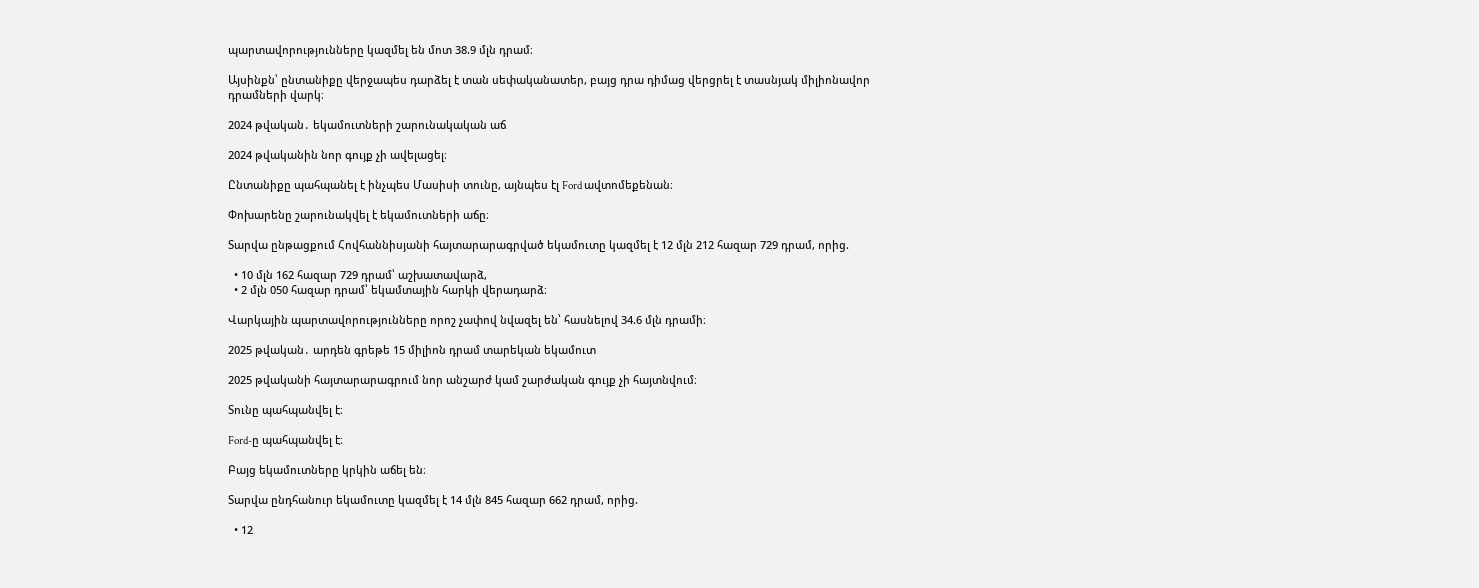պարտավորությունները կազմել են մոտ 38.9 մլն դրամ։

Այսինքն՝ ընտանիքը վերջապես դարձել է տան սեփականատեր, բայց դրա դիմաց վերցրել է տասնյակ միլիոնավոր դրամների վարկ։

2024 թվական․ եկամուտների շարունակական աճ

2024 թվականին նոր գույք չի ավելացել։

Ընտանիքը պահպանել է ինչպես Մասիսի տունը, այնպես էլ Ford ավտոմեքենան։

Փոխարենը շարունակվել է եկամուտների աճը։

Տարվա ընթացքում Հովհաննիսյանի հայտարարագրված եկամուտը կազմել է 12 մլն 212 հազար 729 դրամ, որից.

  • 10 մլն 162 հազար 729 դրամ՝ աշխատավարձ,
  • 2 մլն 050 հազար դրամ՝ եկամտային հարկի վերադարձ։

Վարկային պարտավորությունները որոշ չափով նվազել են՝ հասնելով 34.6 մլն դրամի։

2025 թվական․ արդեն գրեթե 15 միլիոն դրամ տարեկան եկամուտ

2025 թվականի հայտարարագրում նոր անշարժ կամ շարժական գույք չի հայտնվում։

Տունը պահպանվել է։

Ford-ը պահպանվել է։

Բայց եկամուտները կրկին աճել են։

Տարվա ընդհանուր եկամուտը կազմել է 14 մլն 845 հազար 662 դրամ, որից.

  • 12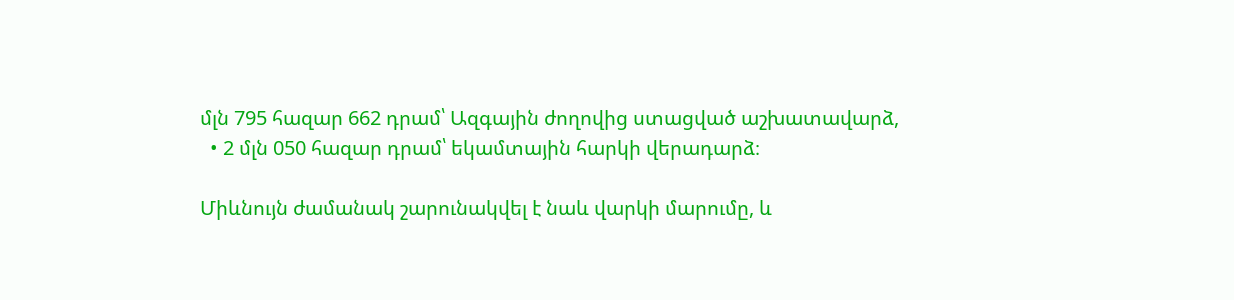մլն 795 հազար 662 դրամ՝ Ազգային ժողովից ստացված աշխատավարձ,
  • 2 մլն 050 հազար դրամ՝ եկամտային հարկի վերադարձ։

Միևնույն ժամանակ շարունակվել է նաև վարկի մարումը, և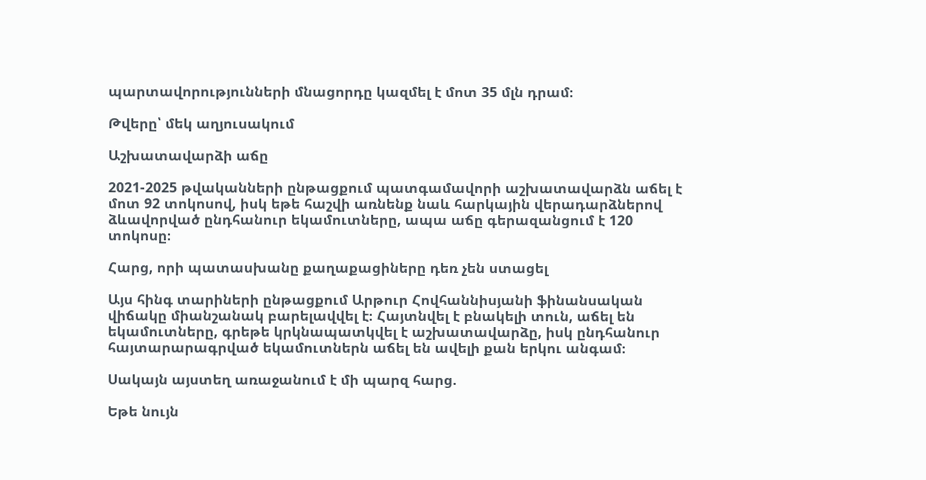պարտավորությունների մնացորդը կազմել է մոտ 35 մլն դրամ։

Թվերը՝ մեկ աղյուսակում

Աշխատավարձի աճը

2021-2025 թվականների ընթացքում պատգամավորի աշխատավարձն աճել է մոտ 92 տոկոսով, իսկ եթե հաշվի առնենք նաև հարկային վերադարձներով ձևավորված ընդհանուր եկամուտները, ապա աճը գերազանցում է 120 տոկոսը։

Հարց, որի պատասխանը քաղաքացիները դեռ չեն ստացել

Այս հինգ տարիների ընթացքում Արթուր Հովհաննիսյանի ֆինանսական վիճակը միանշանակ բարելավվել է։ Հայտնվել է բնակելի տուն, աճել են եկամուտները, գրեթե կրկնապատկվել է աշխատավարձը, իսկ ընդհանուր հայտարարագրված եկամուտներն աճել են ավելի քան երկու անգամ։

Սակայն այստեղ առաջանում է մի պարզ հարց.

Եթե նույն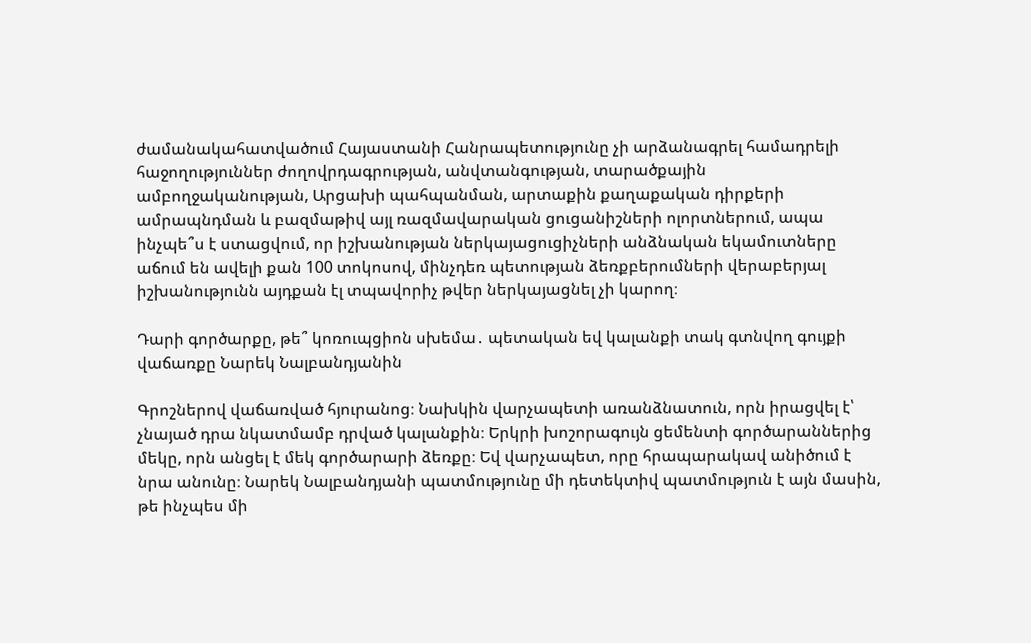ժամանակահատվածում Հայաստանի Հանրապետությունը չի արձանագրել համադրելի հաջողություններ ժողովրդագրության, անվտանգության, տարածքային ամբողջականության, Արցախի պահպանման, արտաքին քաղաքական դիրքերի ամրապնդման և բազմաթիվ այլ ռազմավարական ցուցանիշների ոլորտներում, ապա ինչպե՞ս է ստացվում, որ իշխանության ներկայացուցիչների անձնական եկամուտները աճում են ավելի քան 100 տոկոսով, մինչդեռ պետության ձեռքբերումների վերաբերյալ իշխանությունն այդքան էլ տպավորիչ թվեր ներկայացնել չի կարող։

Դարի գործարքը, թե՞ կոռուպցիոն սխեմա․ պետական եվ կալանքի տակ գտնվող գույքի վաճառքը Նարեկ Նալբանդյանին

Գրոշներով վաճառված հյուրանոց։ Նախկին վարչապետի առանձնատուն, որն իրացվել է՝ չնայած դրա նկատմամբ դրված կալանքին։ Երկրի խոշորագույն ցեմենտի գործարաններից մեկը, որն անցել է մեկ գործարարի ձեռքը։ Եվ վարչապետ, որը հրապարակավ անիծում է նրա անունը։ Նարեկ Նալբանդյանի պատմությունը մի դետեկտիվ պատմություն է այն մասին, թե ինչպես մի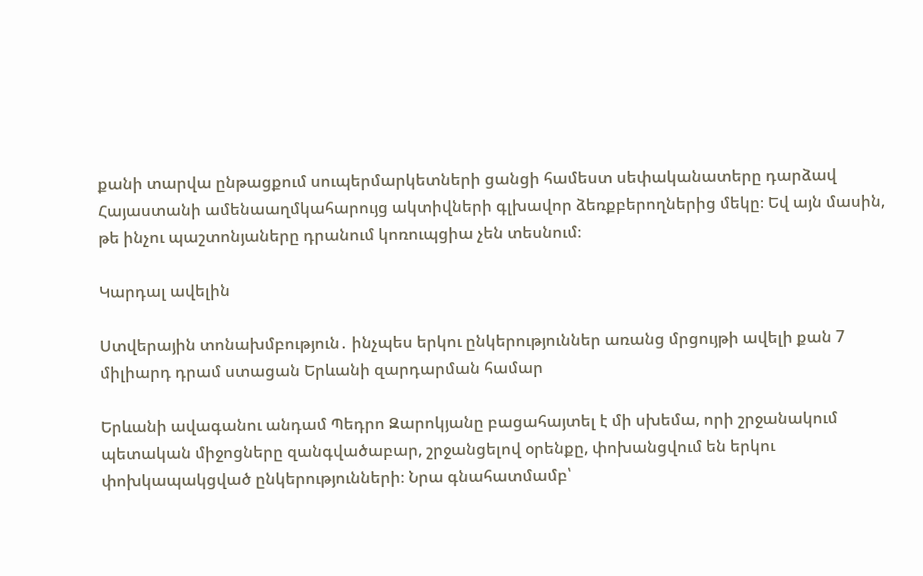քանի տարվա ընթացքում սուպերմարկետների ցանցի համեստ սեփականատերը դարձավ Հայաստանի ամենաաղմկահարույց ակտիվների գլխավոր ձեռքբերողներից մեկը։ Եվ այն մասին, թե ինչու պաշտոնյաները դրանում կոռուպցիա չեն տեսնում։

Կարդալ ավելին

Ստվերային տոնախմբություն․ ինչպես երկու ընկերություններ առանց մրցույթի ավելի քան 7 միլիարդ դրամ ստացան Երևանի զարդարման համար

Երևանի ավագանու անդամ Պեդրո Զարոկյանը բացահայտել է մի սխեմա, որի շրջանակում պետական միջոցները զանգվածաբար, շրջանցելով օրենքը, փոխանցվում են երկու փոխկապակցված ընկերությունների։ Նրա գնահատմամբ՝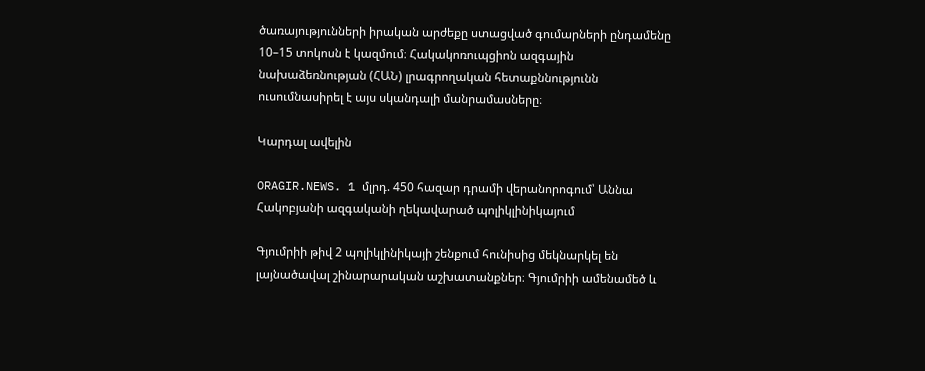ծառայությունների իրական արժեքը ստացված գումարների ընդամենը 10–15 տոկոսն է կազմում։ Հակակոռուպցիոն ազգային նախաձեռնության (ՀԱՆ) լրագրողական հետաքննությունն ուսումնասիրել է այս սկանդալի մանրամասները։

Կարդալ ավելին

ORAGIR.NEWS. 1 մլրդ. 450 հազար դրամի վերանորոգում՝ Աննա Հակոբյանի ազգականի ղեկավարած պոլիկլինիկայում

Գյումրիի թիվ 2 պոլիկլինիկայի շենքում հունիսից մեկնարկել են լայնածավալ շինարարական աշխատանքներ։ Գյումրիի ամենամեծ և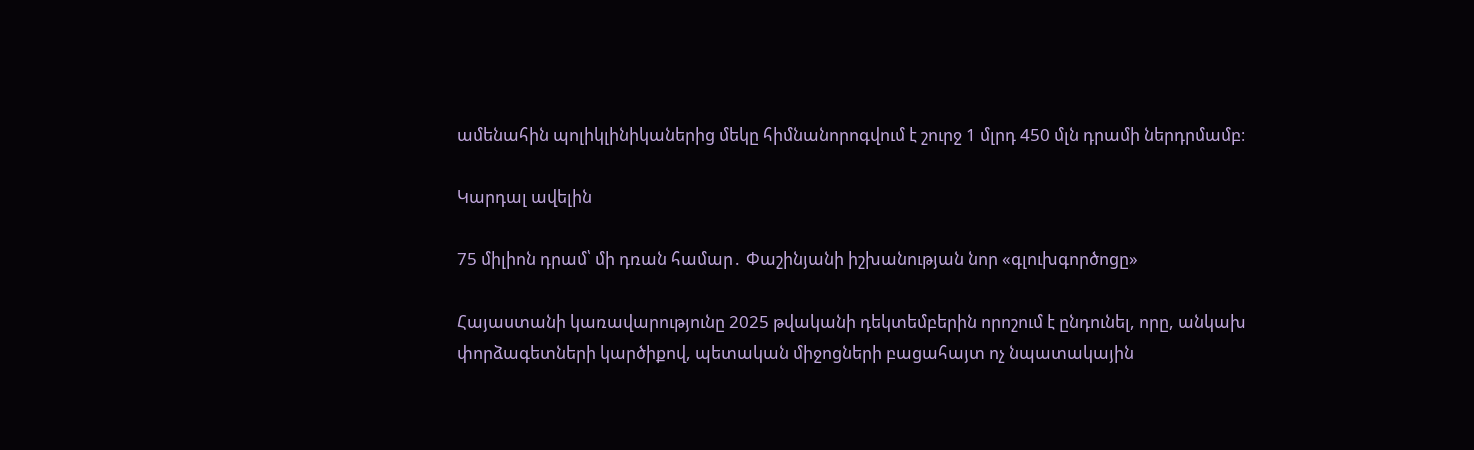ամենահին պոլիկլինիկաներից մեկը հիմնանորոգվում է շուրջ 1 մլրդ 450 մլն դրամի ներդրմամբ։

Կարդալ ավելին

75 միլիոն դրամ՝ մի դռան համար․ Փաշինյանի իշխանության նոր «գլուխգործոցը»

Հայաստանի կառավարությունը 2025 թվականի դեկտեմբերին որոշում է ընդունել, որը, անկախ փորձագետների կարծիքով, պետական միջոցների բացահայտ ոչ նպատակային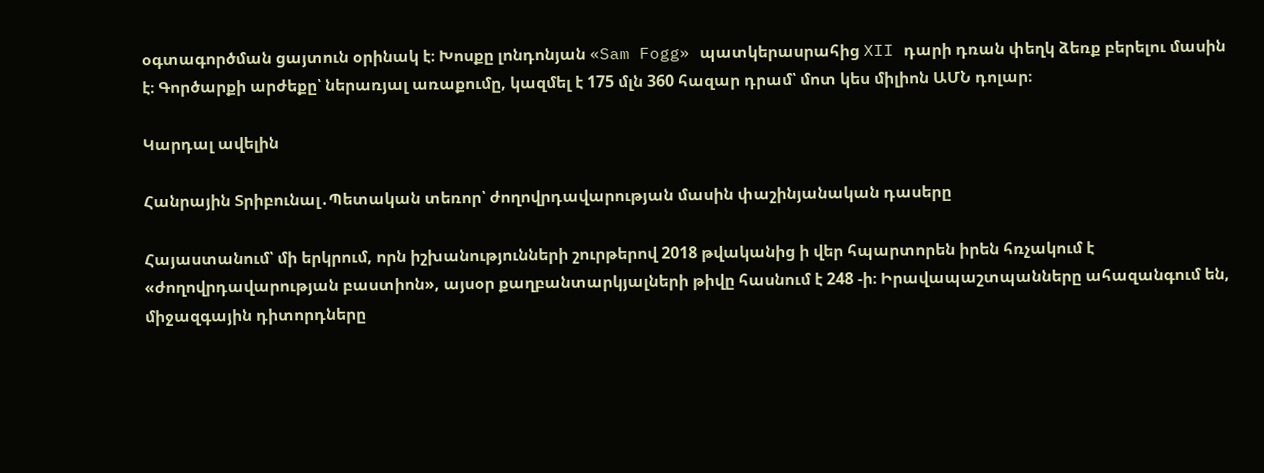օգտագործման ցայտուն օրինակ է։ Խոսքը լոնդոնյան «Sam Fogg» պատկերասրահից XII դարի դռան փեղկ ձեռք բերելու մասին է։ Գործարքի արժեքը՝ ներառյալ առաքումը, կազմել է 175 մլն 360 հազար դրամ՝ մոտ կես միլիոն ԱՄՆ դոլար։

Կարդալ ավելին

Հանրային Տրիբունալ․Պետական տեռոր՝ ժողովրդավարության մասին փաշինյանական դասերը

Հայաստանում՝ մի երկրում, որն իշխանությունների շուրթերով 2018 թվականից ի վեր հպարտորեն իրեն հռչակում է «ժողովրդավարության բաստիոն», այսօր քաղբանտարկյալների թիվը հասնում է 248 -ի։ Իրավապաշտպանները ահազանգում են, միջազգային դիտորդները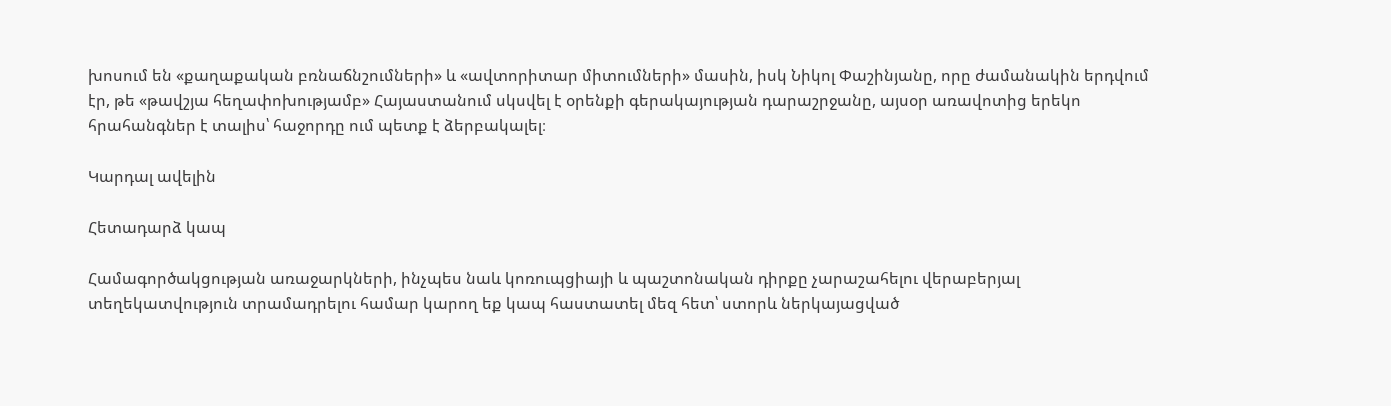խոսում են «քաղաքական բռնաճնշումների» և «ավտորիտար միտումների» մասին, իսկ Նիկոլ Փաշինյանը, որը ժամանակին երդվում էր, թե «թավշյա հեղափոխությամբ» Հայաստանում սկսվել է օրենքի գերակայության դարաշրջանը, այսօր առավոտից երեկո հրահանգներ է տալիս՝ հաջորդը ում պետք է ձերբակալել։

Կարդալ ավելին

Հետադարձ կապ

Համագործակցության առաջարկների, ինչպես նաև կոռուպցիայի և պաշտոնական դիրքը չարաշահելու վերաբերյալ տեղեկատվություն տրամադրելու համար կարող եք կապ հաստատել մեզ հետ՝ ստորև ներկայացված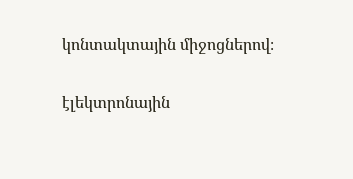կոնտակտային միջոցներով։

էլեկտրոնային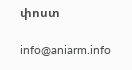փոստ

info@aniarm.info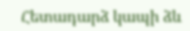Հետադարձ կապի ձև